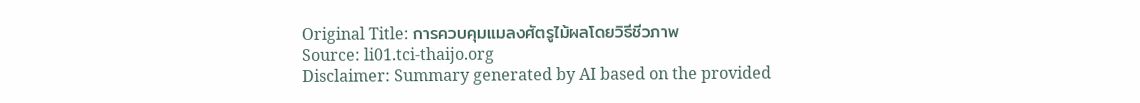Original Title: การควบคุมแมลงศัตรูไม้ผลโดยวิธีชีวภาพ
Source: li01.tci-thaijo.org
Disclaimer: Summary generated by AI based on the provided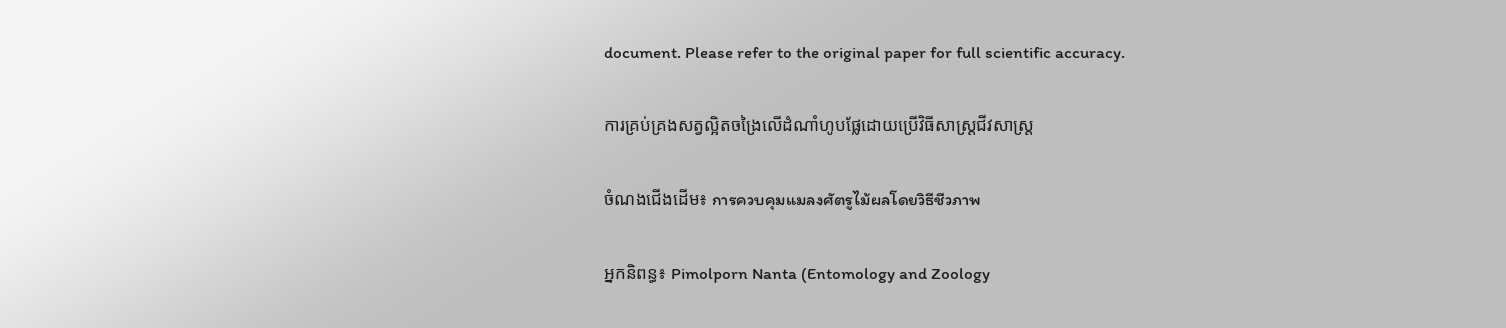document. Please refer to the original paper for full scientific accuracy.

ការគ្រប់គ្រងសត្វល្អិតចង្រៃលើដំណាំហូបផ្លែដោយប្រើវិធីសាស្ត្រជីវសាស្រ្ត

ចំណងជើងដើម៖ การควบคุมแมลงศัตรูไม้ผลโดยวิธีชีวภาพ

អ្នកនិពន្ធ៖ Pimolporn Nanta (Entomology and Zoology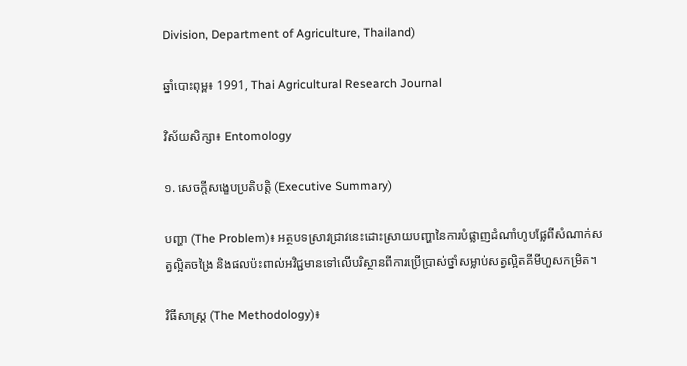Division, Department of Agriculture, Thailand)

ឆ្នាំបោះពុម្ព៖ 1991, Thai Agricultural Research Journal

វិស័យសិក្សា៖ Entomology

១. សេចក្តីសង្ខេបប្រតិបត្តិ (Executive Summary)

បញ្ហា (The Problem)៖ អត្ថបទស្រាវជ្រាវនេះដោះស្រាយបញ្ហានៃការបំផ្លាញដំណាំហូបផ្លែពីសំណាក់សត្វល្អិតចង្រៃ និងផលប៉ះពាល់អវិជ្ជមានទៅលើបរិស្ថានពីការប្រើប្រាស់ថ្នាំសម្លាប់សត្វល្អិតគីមីហួសកម្រិត។

វិធីសាស្ត្រ (The Methodology)៖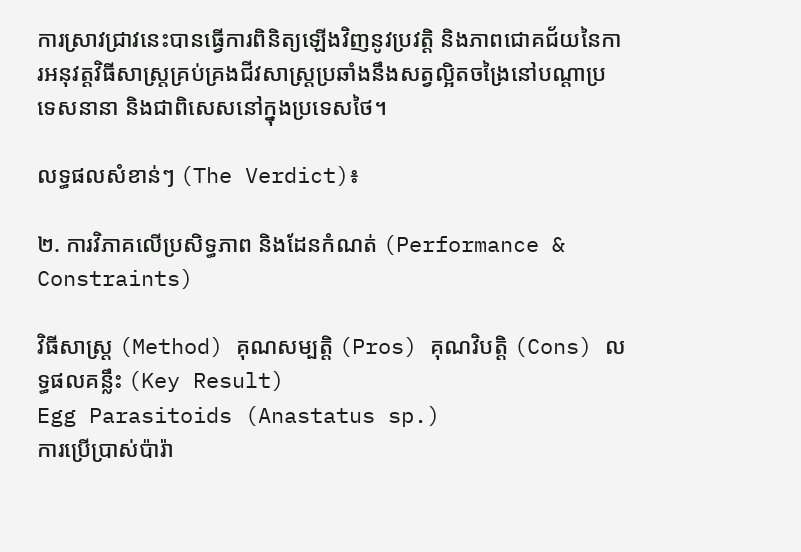ការស្រាវជ្រាវនេះបានធ្វើការពិនិត្យឡើងវិញនូវប្រវត្តិ និងភាពជោគជ័យនៃការអនុវត្តវិធីសាស្ត្រគ្រប់គ្រងជីវសាស្ត្រប្រឆាំងនឹងសត្វល្អិតចង្រៃនៅបណ្តាប្រទេសនានា និងជាពិសេសនៅក្នុងប្រទេសថៃ។

លទ្ធផលសំខាន់ៗ (The Verdict)៖

២. ការវិភាគលើប្រសិទ្ធភាព និងដែនកំណត់ (Performance & Constraints)

វិធីសាស្ត្រ (Method) គុណសម្បត្តិ (Pros) គុណវិបត្តិ (Cons) លទ្ធផលគន្លឹះ (Key Result)
Egg Parasitoids (Anastatus sp.)
ការប្រើប្រាស់ប៉ារ៉ា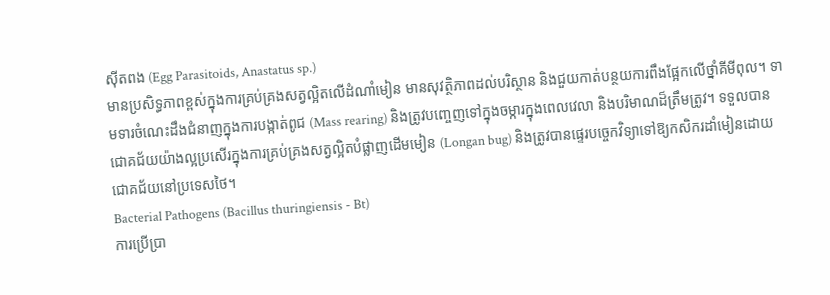ស៊ីតពង (Egg Parasitoids, Anastatus sp.)
មានប្រសិទ្ធភាពខ្ពស់ក្នុងការគ្រប់គ្រងសត្វល្អិតលើដំណាំមៀន មានសុវត្ថិភាពដល់បរិស្ថាន និងជួយកាត់បន្ថយការពឹងផ្អែកលើថ្នាំគីមីពុល។ ទាមទារចំណេះដឹងជំនាញក្នុងការបង្កាត់ពូជ (Mass rearing) និងត្រូវបញ្ចេញទៅក្នុងចម្ការក្នុងពេលវេលា និងបរិមាណដ៏ត្រឹមត្រូវ។ ទទួលបានជោគជ័យយ៉ាងល្អប្រសើរក្នុងការគ្រប់គ្រងសត្វល្អិតបំផ្លាញដើមមៀន (Longan bug) និងត្រូវបានផ្ទេរបច្ចេកវិទ្យាទៅឱ្យកសិករដាំមៀនដោយជោគជ័យនៅប្រទេសថៃ។
Bacterial Pathogens (Bacillus thuringiensis - Bt)
ការប្រើប្រា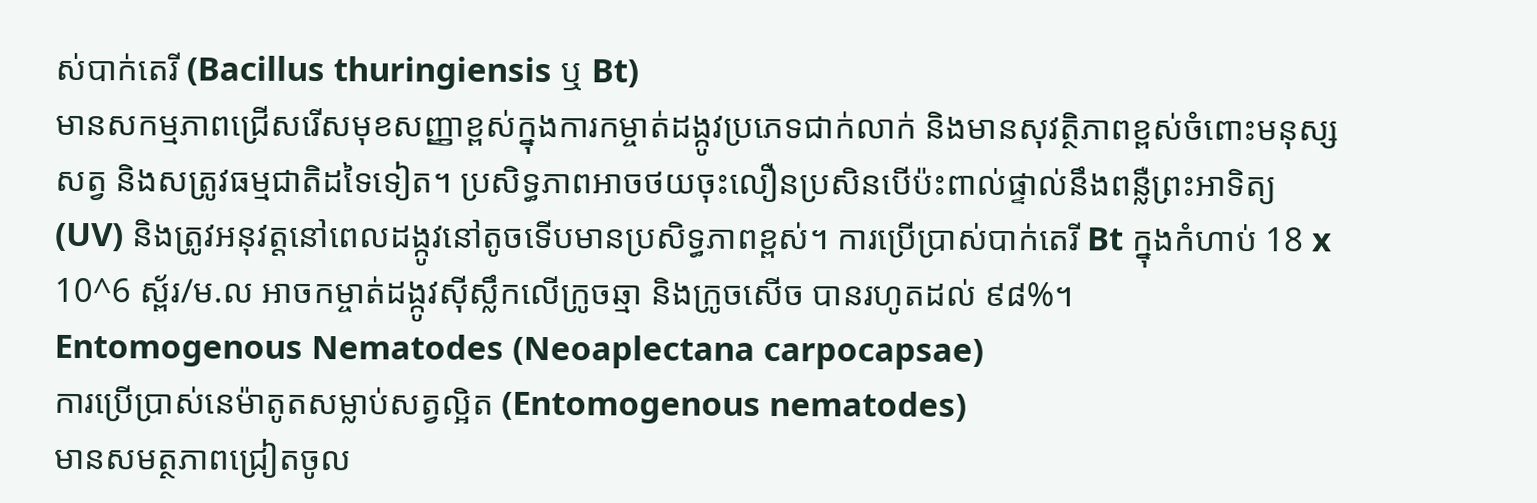ស់បាក់តេរី (Bacillus thuringiensis ឬ Bt)
មានសកម្មភាពជ្រើសរើសមុខសញ្ញាខ្ពស់ក្នុងការកម្ចាត់ដង្កូវប្រភេទជាក់លាក់ និងមានសុវត្ថិភាពខ្ពស់ចំពោះមនុស្ស សត្វ និងសត្រូវធម្មជាតិដទៃទៀត។ ប្រសិទ្ធភាពអាចថយចុះលឿនប្រសិនបើប៉ះពាល់ផ្ទាល់នឹងពន្លឺព្រះអាទិត្យ (UV) និងត្រូវអនុវត្តនៅពេលដង្កូវនៅតូចទើបមានប្រសិទ្ធភាពខ្ពស់។ ការប្រើប្រាស់បាក់តេរី Bt ក្នុងកំហាប់ 18 x 10^6 ស្ព័រ/ម.ល អាចកម្ចាត់ដង្កូវស៊ីស្លឹកលើក្រូចឆ្មា និងក្រូចសើច បានរហូតដល់ ៩៨%។
Entomogenous Nematodes (Neoaplectana carpocapsae)
ការប្រើប្រាស់នេម៉ាតូតសម្លាប់សត្វល្អិត (Entomogenous nematodes)
មានសមត្ថភាពជ្រៀតចូល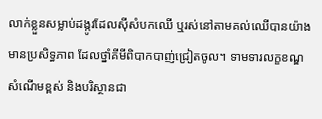លាក់ខ្លួនសម្លាប់ដង្កូវដែលស៊ីសំបកឈើ ឬរស់នៅតាមគល់ឈើបានយ៉ាងមានប្រសិទ្ធភាព ដែលថ្នាំគីមីពិបាកបាញ់ជ្រៀតចូល។ ទាមទារលក្ខខណ្ឌសំណើមខ្ពស់ និងបរិស្ថានជា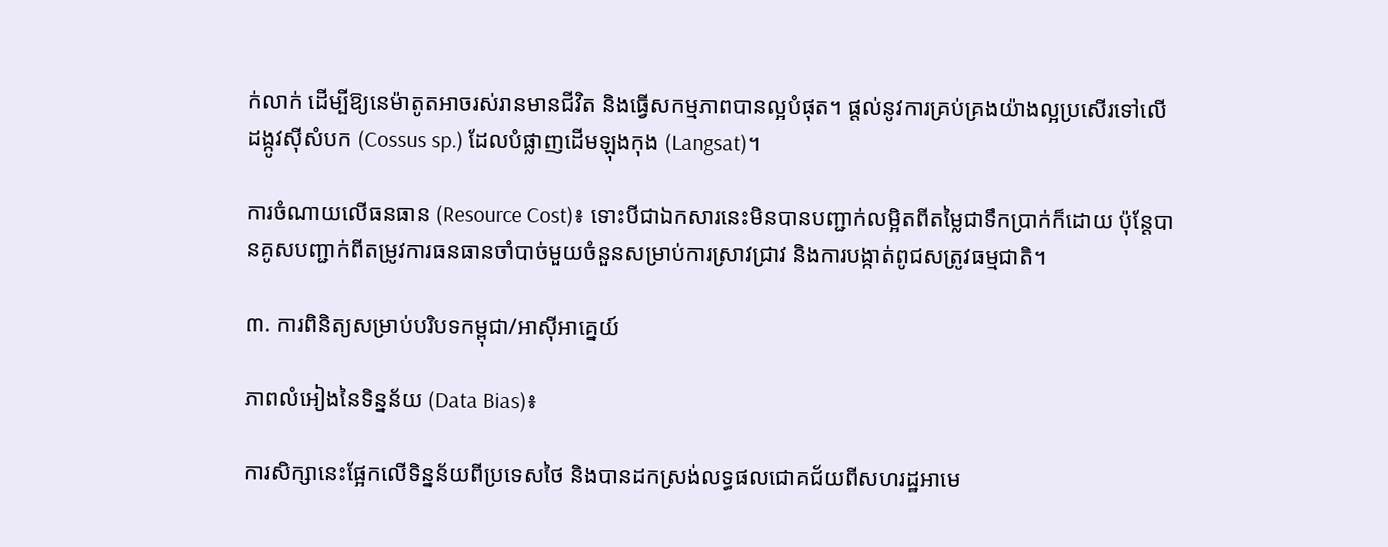ក់លាក់ ដើម្បីឱ្យនេម៉ាតូតអាចរស់រានមានជីវិត និងធ្វើសកម្មភាពបានល្អបំផុត។ ផ្តល់នូវការគ្រប់គ្រងយ៉ាងល្អប្រសើរទៅលើដង្កូវស៊ីសំបក (Cossus sp.) ដែលបំផ្លាញដើមឡុងកុង (Langsat)។

ការចំណាយលើធនធាន (Resource Cost)៖ ទោះបីជាឯកសារនេះមិនបានបញ្ជាក់លម្អិតពីតម្លៃជាទឹកប្រាក់ក៏ដោយ ប៉ុន្តែបានគូសបញ្ជាក់ពីតម្រូវការធនធានចាំបាច់មួយចំនួនសម្រាប់ការស្រាវជ្រាវ និងការបង្កាត់ពូជសត្រូវធម្មជាតិ។

៣. ការពិនិត្យសម្រាប់បរិបទកម្ពុជា/អាស៊ីអាគ្នេយ៍

ភាពលំអៀងនៃទិន្នន័យ (Data Bias)៖

ការសិក្សានេះផ្អែកលើទិន្នន័យពីប្រទេសថៃ និងបានដកស្រង់លទ្ធផលជោគជ័យពីសហរដ្ឋអាមេ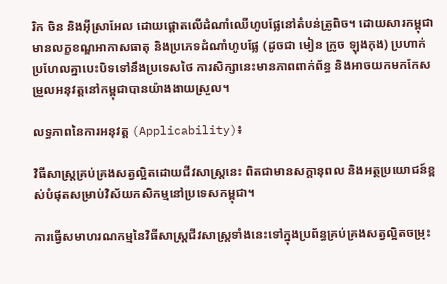រិក ចិន និងអ៊ីស្រាអែល ដោយផ្តោតលើដំណាំឈើហូបផ្លែនៅតំបន់ត្រូពិច។ ដោយសារកម្ពុជាមានលក្ខខណ្ឌអាកាសធាតុ និងប្រភេទដំណាំហូបផ្លែ (ដូចជា មៀន ក្រូច ឡុងកុង) ប្រហាក់ប្រហែលគ្នាបេះបិទទៅនឹងប្រទេសថៃ ការសិក្សានេះមានភាពពាក់ព័ន្ធ និងអាចយកមកកែសម្រួលអនុវត្តនៅកម្ពុជាបានយ៉ាងងាយស្រួល។

លទ្ធភាពនៃការអនុវត្ត (Applicability)៖

វិធីសាស្ត្រគ្រប់គ្រងសត្វល្អិតដោយជីវសាស្រ្តនេះ ពិតជាមានសក្តានុពល និងអត្ថប្រយោជន៍ខ្ពស់បំផុតសម្រាប់វិស័យកសិកម្មនៅប្រទេសកម្ពុជា។

ការធ្វើសមាហរណកម្មនៃវិធីសាស្ត្រជីវសាស្រ្តទាំងនេះទៅក្នុងប្រព័ន្ធគ្រប់គ្រងសត្វល្អិតចម្រុះ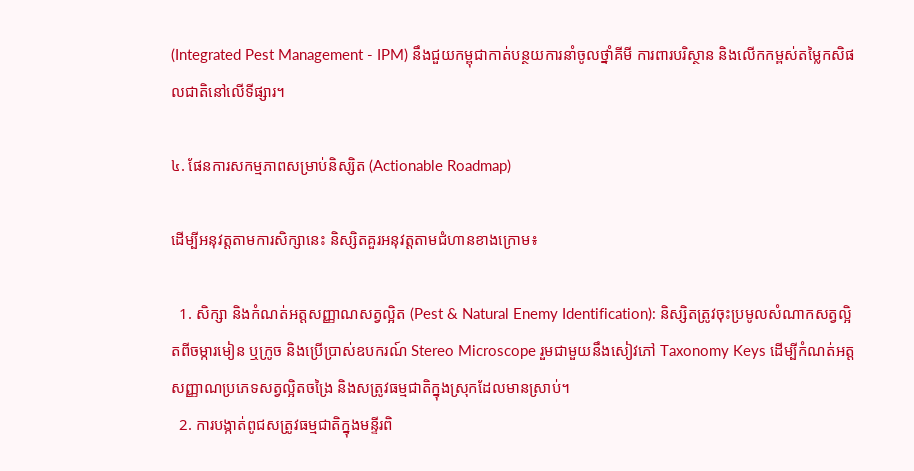(Integrated Pest Management - IPM) នឹងជួយកម្ពុជាកាត់បន្ថយការនាំចូលថ្នាំគីមី ការពារបរិស្ថាន និងលើកកម្ពស់តម្លៃកសិផលជាតិនៅលើទីផ្សារ។

៤. ផែនការសកម្មភាពសម្រាប់និស្សិត (Actionable Roadmap)

ដើម្បីអនុវត្តតាមការសិក្សានេះ និស្សិតគួរអនុវត្តតាមជំហានខាងក្រោម៖

  1. សិក្សា និងកំណត់អត្តសញ្ញាណសត្វល្អិត (Pest & Natural Enemy Identification): និស្សិតត្រូវចុះប្រមូលសំណាកសត្វល្អិតពីចម្ការមៀន ឬក្រូច និងប្រើប្រាស់ឧបករណ៍ Stereo Microscope រួមជាមួយនឹងសៀវភៅ Taxonomy Keys ដើម្បីកំណត់អត្តសញ្ញាណប្រភេទសត្វល្អិតចង្រៃ និងសត្រូវធម្មជាតិក្នុងស្រុកដែលមានស្រាប់។
  2. ការបង្កាត់ពូជសត្រូវធម្មជាតិក្នុងមន្ទីរពិ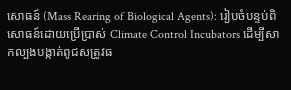សោធន៍ (Mass Rearing of Biological Agents): រៀបចំបន្ទប់ពិសោធន៍ដោយប្រើប្រាស់ Climate Control Incubators ដើម្បីសាកល្បងបង្កាត់ពូជសត្រូវធ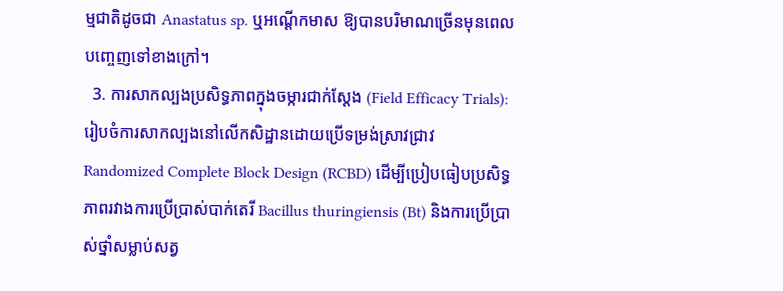ម្មជាតិដូចជា Anastatus sp. ឬអណ្ដើកមាស ឱ្យបានបរិមាណច្រើនមុនពេលបញ្ចេញទៅខាងក្រៅ។
  3. ការសាកល្បងប្រសិទ្ធភាពក្នុងចម្ការជាក់ស្តែង (Field Efficacy Trials): រៀបចំការសាកល្បងនៅលើកសិដ្ឋានដោយប្រើទម្រង់ស្រាវជ្រាវ Randomized Complete Block Design (RCBD) ដើម្បីប្រៀបធៀបប្រសិទ្ធភាពរវាងការប្រើប្រាស់បាក់តេរី Bacillus thuringiensis (Bt) និងការប្រើប្រាស់ថ្នាំសម្លាប់សត្វ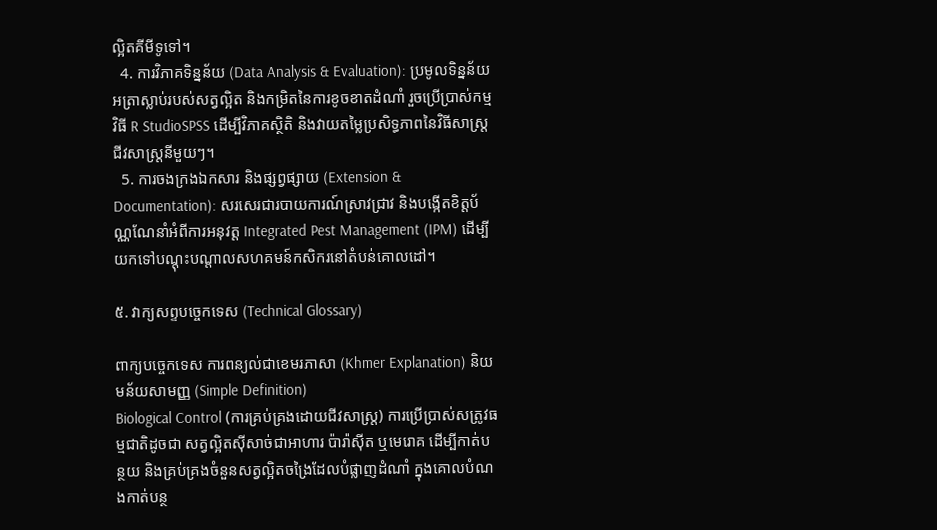ល្អិតគីមីទូទៅ។
  4. ការវិភាគទិន្នន័យ (Data Analysis & Evaluation): ប្រមូលទិន្នន័យអត្រាស្លាប់របស់សត្វល្អិត និងកម្រិតនៃការខូចខាតដំណាំ រួចប្រើប្រាស់កម្មវិធី R StudioSPSS ដើម្បីវិភាគស្ថិតិ និងវាយតម្លៃប្រសិទ្ធភាពនៃវិធីសាស្ត្រជីវសាស្រ្តនីមួយៗ។
  5. ការចងក្រងឯកសារ និងផ្សព្វផ្សាយ (Extension & Documentation): សរសេរជារបាយការណ៍ស្រាវជ្រាវ និងបង្កើតខិត្តប័ណ្ណណែនាំអំពីការអនុវត្ត Integrated Pest Management (IPM) ដើម្បីយកទៅបណ្តុះបណ្តាលសហគមន៍កសិករនៅតំបន់គោលដៅ។

៥. វាក្យសព្ទបច្ចេកទេស (Technical Glossary)

ពាក្យបច្ចេកទេស ការពន្យល់ជាខេមរភាសា (Khmer Explanation) និយមន័យសាមញ្ញ (Simple Definition)
Biological Control (ការគ្រប់គ្រងដោយជីវសាស្រ្ត) ការប្រើប្រាស់សត្រូវធម្មជាតិដូចជា សត្វល្អិតស៊ីសាច់ជាអាហារ ប៉ារ៉ាស៊ីត ឬមេរោគ ដើម្បីកាត់បន្ថយ និងគ្រប់គ្រងចំនួនសត្វល្អិតចង្រៃដែលបំផ្លាញដំណាំ ក្នុងគោលបំណងកាត់បន្ថ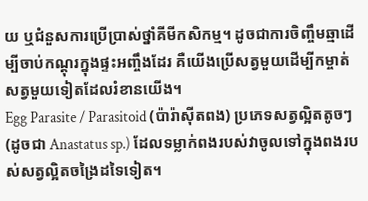យ ឬជំនួសការប្រើប្រាស់ថ្នាំគីមីកសិកម្ម។ ដូចជាការចិញ្ចឹមឆ្មាដើម្បីចាប់កណ្តុរក្នុងផ្ទះអញ្ចឹងដែរ គឺយើងប្រើសត្វមួយដើម្បីកម្ចាត់សត្វមួយទៀតដែលរំខានយើង។
Egg Parasite / Parasitoid (ប៉ារ៉ាស៊ីតពង) ប្រភេទសត្វល្អិតតូចៗ (ដូចជា Anastatus sp.) ដែលទម្លាក់ពងរបស់វាចូលទៅក្នុងពងរបស់សត្វល្អិតចង្រៃដទៃទៀត។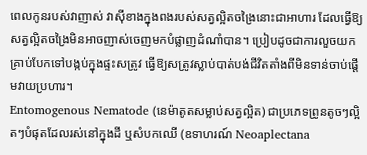ពេលកូនរបស់វាញាស់ វាស៊ីខាងក្នុងពងរបស់សត្វល្អិតចង្រៃនោះជាអាហារ ដែលធ្វើឱ្យសត្វល្អិតចង្រៃមិនអាចញាស់ចេញមកបំផ្លាញដំណាំបាន។ ប្រៀបដូចជាការលួចយកគ្រាប់បែកទៅបង្កប់ក្នុងផ្ទះសត្រូវ ធ្វើឱ្យសត្រូវស្លាប់បាត់បង់ជីវិតតាំងពីមិនទាន់ចាប់ផ្តើមវាយប្រហារ។
Entomogenous Nematode (នេម៉ាតូតសម្លាប់សត្វល្អិត) ជាប្រភេទព្រូនតូចៗល្អិតៗបំផុតដែលរស់នៅក្នុងដី ឬសំបកឈើ (ឧទាហរណ៍ Neoaplectana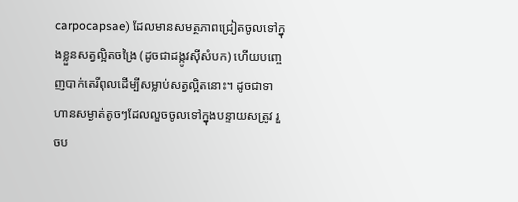carpocapsae) ដែលមានសមត្ថភាពជ្រៀតចូលទៅក្នុងខ្លួនសត្វល្អិតចង្រៃ (ដូចជាដង្កូវស៊ីសំបក) ហើយបញ្ចេញបាក់តេរីពុលដើម្បីសម្លាប់សត្វល្អិតនោះ។ ដូចជាទាហានសម្ងាត់តូចៗដែលលួចចូលទៅក្នុងបន្ទាយសត្រូវ រួចប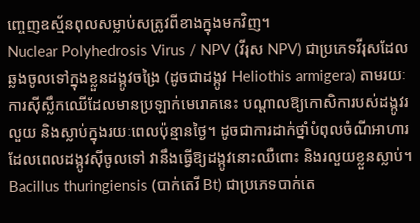ញ្ចេញឧស្ម័នពុលសម្លាប់សត្រូវពីខាងក្នុងមកវិញ។
Nuclear Polyhedrosis Virus / NPV (វីរុស NPV) ជាប្រភេទវីរុសដែលឆ្លងចូលទៅក្នុងខ្លួនដង្កូវចង្រៃ (ដូចជាដង្កូវ Heliothis armigera) តាមរយៈការស៊ីស្លឹកឈើដែលមានប្រឡាក់មេរោគនេះ បណ្តាលឱ្យកោសិការបស់ដង្កូវរលួយ និងស្លាប់ក្នុងរយៈពេលប៉ុន្មានថ្ងៃ។ ដូចជាការដាក់ថ្នាំបំពុលចំណីអាហារ ដែលពេលដង្កូវស៊ីចូលទៅ វានឹងធ្វើឱ្យដង្កូវនោះឈឺពោះ និងរលួយខ្លួនស្លាប់។
Bacillus thuringiensis (បាក់តេរី Bt) ជាប្រភេទបាក់តេ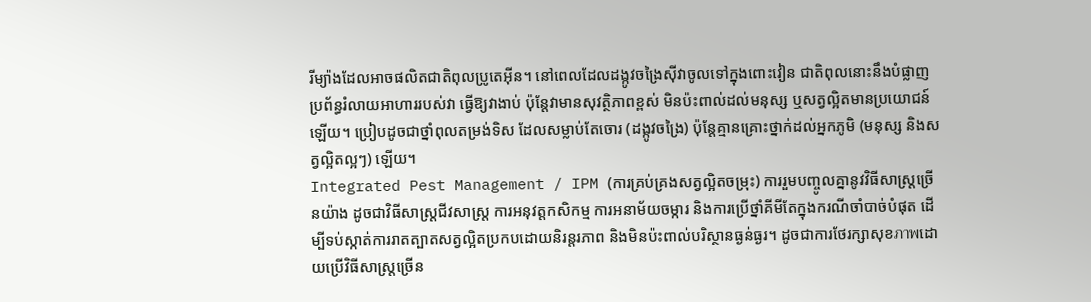រីម្យ៉ាងដែលអាចផលិតជាតិពុលប្រូតេអ៊ីន។ នៅពេលដែលដង្កូវចង្រៃស៊ីវាចូលទៅក្នុងពោះវៀន ជាតិពុលនោះនឹងបំផ្លាញប្រព័ន្ធរំលាយអាហាររបស់វា ធ្វើឱ្យវាងាប់ ប៉ុន្តែវាមានសុវត្ថិភាពខ្ពស់ មិនប៉ះពាល់ដល់មនុស្ស ឬសត្វល្អិតមានប្រយោជន៍ឡើយ។ ប្រៀបដូចជាថ្នាំពុលតម្រង់ទិស ដែលសម្លាប់តែចោរ (ដង្កូវចង្រៃ) ប៉ុន្តែគ្មានគ្រោះថ្នាក់ដល់អ្នកភូមិ (មនុស្ស និងសត្វល្អិតល្អៗ) ឡើយ។
Integrated Pest Management / IPM (ការគ្រប់គ្រងសត្វល្អិតចម្រុះ) ការរួមបញ្ចូលគ្នានូវវិធីសាស្ត្រច្រើនយ៉ាង ដូចជាវិធីសាស្រ្តជីវសាស្រ្ត ការអនុវត្តកសិកម្ម ការអនាម័យចម្ការ និងការប្រើថ្នាំគីមីតែក្នុងករណីចាំបាច់បំផុត ដើម្បីទប់ស្កាត់ការរាតត្បាតសត្វល្អិតប្រកបដោយនិរន្តរភាព និងមិនប៉ះពាល់បរិស្ថានធ្ងន់ធ្ងរ។ ដូចជាការថែរក្សាសុខภาพដោយប្រើវិធីសាស្រ្តច្រើន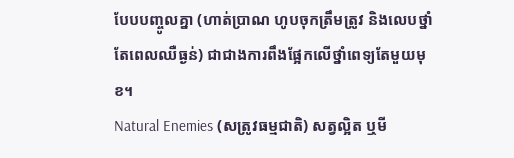បែបបញ្ចូលគ្នា (ហាត់ប្រាណ ហូបចុកត្រឹមត្រូវ និងលេបថ្នាំតែពេលឈឺធ្ងន់) ជាជាងការពឹងផ្អែកលើថ្នាំពេទ្យតែមួយមុខ។
Natural Enemies (សត្រូវធម្មជាតិ) សត្វល្អិត ឬមី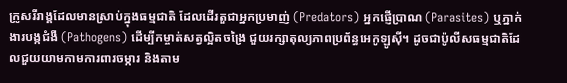ក្រូសរីរាង្គដែលមានស្រាប់ក្នុងធម្មជាតិ ដែលដើរតួជាអ្នកប្រមាញ់ (Predators) អ្នកផ្ញើប្រាណ (Parasites) ឬភ្នាក់ងារបង្កជំងឺ (Pathogens) ដើម្បីកម្ចាត់សត្វល្អិតចង្រៃ ជួយរក្សាតុល្យភាពប្រព័ន្ធអេកូឡូស៊ី។ ដូចជាប៉ូលីសធម្មជាតិដែលជួយយាមកាមការពារចម្ការ និងតាម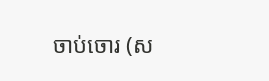ចាប់ចោរ (ស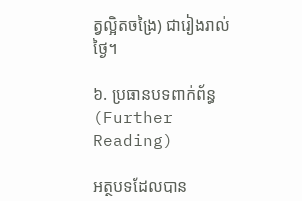ត្វល្អិតចង្រៃ) ជារៀងរាល់ថ្ងៃ។

៦. ប្រធានបទពាក់ព័ន្ធ (Further Reading)

អត្ថបទដែលបាន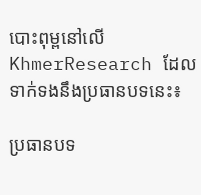បោះពុម្ពនៅលើ KhmerResearch ដែលទាក់ទងនឹងប្រធានបទនេះ៖

ប្រធានបទ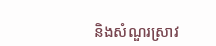និងសំណួរស្រាវ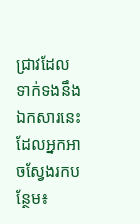ជ្រាវដែលទាក់ទងនឹងឯកសារនេះ ដែលអ្នកអាចស្វែងរកបន្ថែម៖